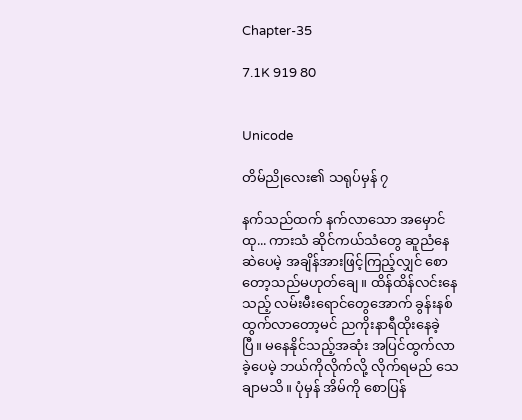Chapter-35

7.1K 919 80


Unicode

တိမ်ညိုလေး၏ သရုပ်မှန် ၇

နက်သည်ထက် နက်လာသော အမှောင်ထု... ကားသံ ဆိုင်ကယ်သံတွေ ဆူညံနေဆဲပေမဲ့ အချိန်အားဖြင့်ကြည့်လျှင် စောတော့သည်မဟုတ်ချေ။ ထိန်ထိန်လင်းနေသည့် လမ်းမီးရောင်တွေအောက် ခွန်းနစ်ထွက်လာတော့မင် ညကိုးနာရီထိုးနေခဲ့ပြီ။ မနေနိုင်သည့်အဆုံး အပြင်ထွက်လာခဲ့ပေမဲ့ ဘယ်ကိုလိုက်လို့ လိုက်ရမည် သေချာမသိ။ ပုံမှန် အိမ်ကို စောပြန်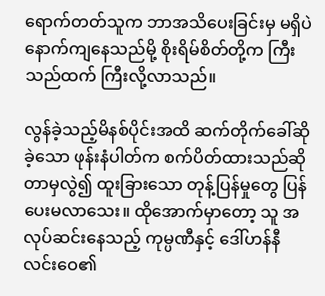ရောက်တတ်သူက ဘာအသိပေးခြင်းမှ မရှိပဲ နောက်ကျနေသည်မို့ စိုးရိမ်စိတ်တို့က ကြီးသည်ထက် ကြီးလို့လာသည်။

လွန်ခဲ့သည့်မိနစ်ပိုင်းအထိ ဆက်တိုက်ခေါ်ဆိုခဲ့သော ဖုန်းနံပါတ်က စက်ပိတ်ထားသည်ဆိုတာမှလွဲ၍ ထူးခြားသော တုန့်ပြန်မှုတွေ ပြန်ပေးမလာသေး။ ထိုအောက်မှာတော့ သူ အလုပ်ဆင်းနေသည့် ကုမ္ပဏီနှင့် ဒေါ်ဟန်နီလင်းဝေ၏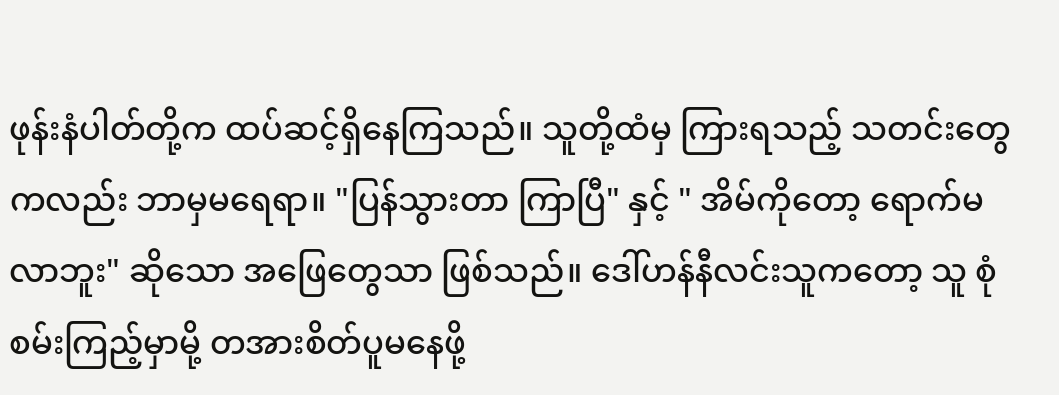ဖုန်းနံပါတ်တို့က ထပ်ဆင့်ရှိနေကြသည်။ သူတို့ထံမှ ကြားရသည့် သတင်းတွေကလည်း ဘာမှမရေရာ။ "ပြန်သွားတာ ကြာပြီ" နှင့် " အိမ်ကိုတော့ ရောက်မလာဘူး" ဆိုသော အဖြေတွေသာ ဖြစ်သည်။ ဒေါ်ဟန်နီလင်းသူကတော့ သူ စုံစမ်းကြည့်မှာမို့ တအားစိတ်ပူမ‌နေဖို့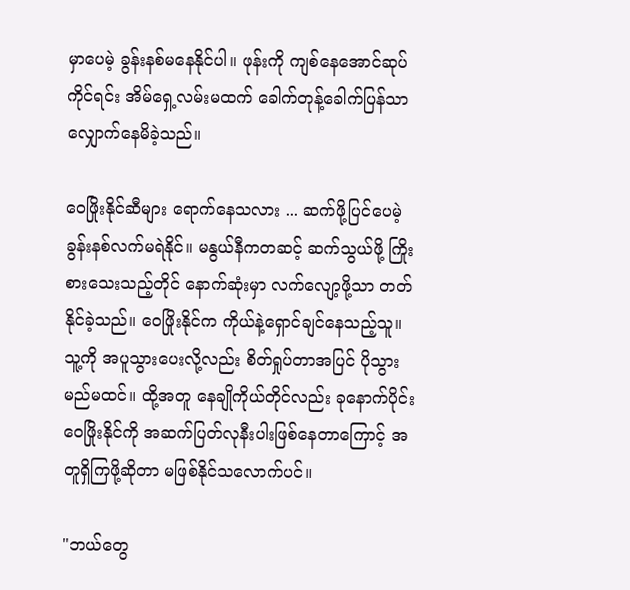မှာပေမဲ့ ခွန်းနစ်မနေနိုင်ပါ။ ဖုန်းကို ကျစ်နေအောင်ဆုပ်ကိုင်ရင်း အိမ်ရှေ့လမ်းမထက် ခေါက်တုန့်ခေါက်ပြန်သာ လျှောက်နေမိခဲ့သည်။

ဝေဖြိုးနိုင်ဆီများ ရောက်နေသလား ... ဆက်ဖို့ပြင်ပေမဲ့ ခွန်းနစ်လက်မရဲနိုင်။ မနွယ်နီကတဆင့် ဆက်သွယ်ဖို့ ကြိုးစားသေးသည့်တိုင် နောက်ဆုံးမှာ လက်လျော့ဖို့သာ တတ်နိုင်ခဲ့သည်။ ဝေဖြိုးနိုင်က ကိုယ်နဲ့ရှောင်ချင်နေသည့်သူ။ သူ့ကို အပူသွားပေးလို့လည်း စိတ်ရှုပ်တာအပြင် ပိုသွားမည်မထင်။ ထို့အတူ နေချိုကိုယ်တိုင်လည်း ခုနောက်ပိုင်း ဝေဖြိုးနိုင်ကို အဆက်ပြတ်လုနီးပါးဖြစ်နေတာကြောင့် အတူရှိကြဖို့ဆိုတာ မဖြစ်နိုင်သလောက်ပင်။

"ဘယ်တွေ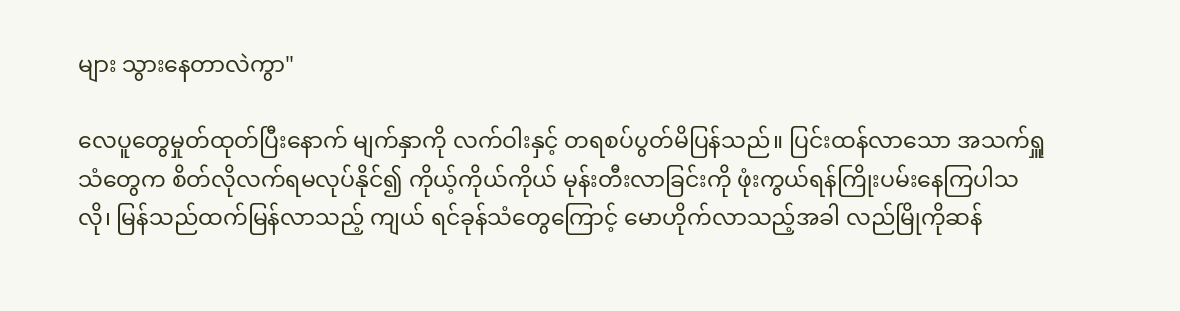များ သွားနေတာလဲကွာ"

လေပူတွေမှုတ်ထုတ်ပြီးနောက် မျက်နှာကို လက်ဝါးနှင့် တရစပ်ပွတ်မိပြန်သည်။ ပြင်းထန်လာသော အသက်ရှူသံတွေက စိတ်လိုလက်ရမလုပ်နိုင်၍ ကိုယ့်ကိုယ်ကိုယ် မုန်းတီးလာခြင်းကို ဖုံးကွယ်ရန်ကြိုးပမ်းနေကြပါသလို၊ မြန်သည်ထက်မြန်လာသည့် ကျယ် ရင်ခုန်သံတွေကြောင့် မောဟိုက်လာသည့်အခါ လည်မြိုကိုဆန်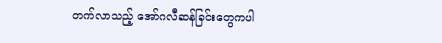တက်လာသည့် အော်ဂလီဆန်ခြင်းတွေကပါ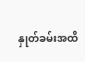နှုတ်ခမ်းအထိ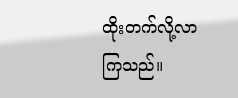ထိုးတက်လို့လာကြသည်။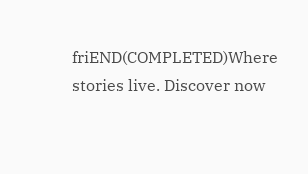friEND(COMPLETED)Where stories live. Discover now